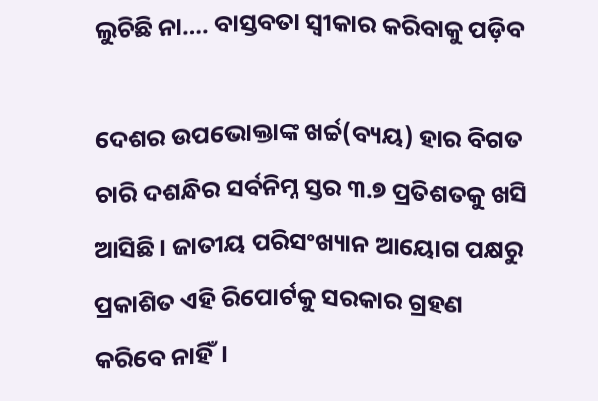ଲୁଚିଛି ନା…. ବାସ୍ତବତା ସ୍ବୀକାର କରିବାକୁ ପଡ଼ିବ

ଦେଶର ଉପଭୋକ୍ତାଙ୍କ ଖର୍ଚ୍ଚ(ବ୍ୟୟ) ହାର ବିଗତ ଚାରି ଦଶନ୍ଧିର ସର୍ବନିମ୍ନ ସ୍ତର ୩.୭ ପ୍ରତିଶତକୁ ଖସି ଆସିଛି। ଜାତୀୟ ପରିସଂଖ୍ୟାନ ଆୟୋଗ ପକ୍ଷରୁ ପ୍ରକାଶିତ ଏହି ରିପୋର୍ଟକୁ ସରକାର ଗ୍ରହଣ କରିବେ ନାହିଁ।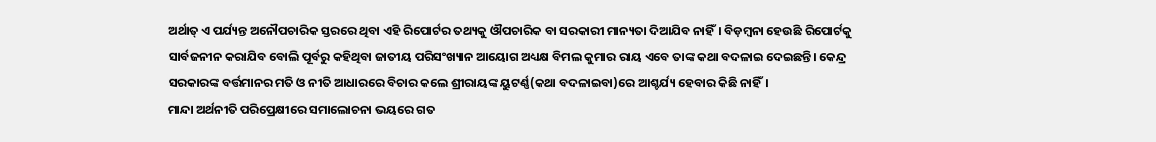ଅର୍ଥାତ୍‍ ଏ ପର୍ଯ୍ୟନ୍ତ ଅନୌପଚାରିକ ସ୍ତରରେ ଥିବା ଏହି ରିପୋର୍ଟର ତଥ୍ୟକୁ ଔପଚାରିକ ବା ସରକାରୀ ମାନ୍ୟତା ଦିଆଯିବ ନାହିଁ। ବିଡ଼ମ୍ବନା ହେଉଛି ରିପୋର୍ଟକୁ ସାର୍ବଜନୀନ କରାଯିବ ବୋଲି ପୂର୍ବରୁ କହିଥିବା ଜାତୀୟ ପରିସଂଖ୍ୟାନ ଆୟୋଗ ଅଧ୍ୟକ୍ଷ ବିମଲ କୁମାର ରାୟ ଏବେ ତାଙ୍କ କଥା ବଦଳାଇ ଦେଇଛନ୍ତି। କେନ୍ଦ୍ର ସରକାରଙ୍କ ବର୍ତ୍ତମାନର ମତି ଓ ନୀତି ଆଧାରରେ ବିଚାର କଲେ ଶ୍ରୀରାୟଙ୍କ ୟୁଟର୍ଣ୍ଣ(କଥା ବଦଳାଇବା)ରେ ଆଶ୍ଚର୍ଯ୍ୟ ହେବାର କିଛି ନାହିଁ।
ମାନ୍ଦା ଅର୍ଥନୀତି ପରିପ୍ରେକ୍ଷୀରେ ସମାଲୋଚନା ଭୟରେ ଗତ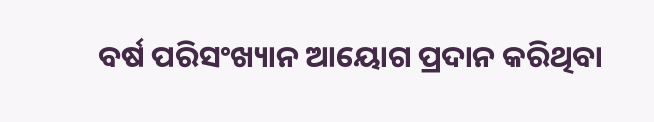ବର୍ଷ ପରିସଂଖ୍ୟାନ ଆୟୋଗ ପ୍ରଦାନ କରିଥିବା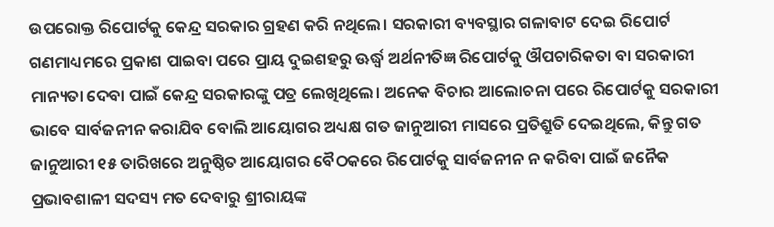ଉପରୋକ୍ତ ରିପୋର୍ଟକୁ କେନ୍ଦ୍ର ସରକାର ଗ୍ରହଣ କରି ନଥିଲେ। ସରକାରୀ ବ୍ୟବସ୍ଥାର ଗଳାବାଟ ଦେଇ ରିପୋର୍ଟ ଗଣମାଧ୍ୟମରେ ପ୍ରକାଶ ପାଇବା ପରେ ପ୍ରାୟ ଦୁଇଶହରୁ ଊର୍ଦ୍ଧ୍ବ ଅର୍ଥନୀତିଜ୍ଞ ରିପୋର୍ଟକୁ ଔପଚାରିକତା ବା ସରକାରୀ ମାନ୍ୟତା ଦେବା ପାଇଁ କେନ୍ଦ୍ର ସରକାରଙ୍କୁ ପତ୍ର ଲେଖିଥିଲେ। ଅନେକ ବିଚାର ଆଲୋଚନା ପରେ ରିପୋର୍ଟକୁ ସରକାରୀ ଭାବେ ସାର୍ବଜନୀନ କରାଯିବ ବୋଲି ଆୟୋଗର ଅଧ୍ୟକ୍ଷ ଗତ ଜାନୁଆରୀ ମାସରେ ପ୍ରତିଶ୍ରୁତି ଦେଇଥିଲେ, କିନ୍ତୁ ଗତ ଜାନୁଆରୀ ୧୫ ତାରିଖରେ ଅନୁଷ୍ଠିତ ଆୟୋଗର ବୈଠକରେ ରିପୋର୍ଟକୁ ସାର୍ବଜନୀନ ନ କରିବା ପାଇଁ ଜନୈକ ପ୍ରଭାବଶାଳୀ ସଦସ୍ୟ ମତ ଦେବାରୁ ଶ୍ରୀରାୟଙ୍କ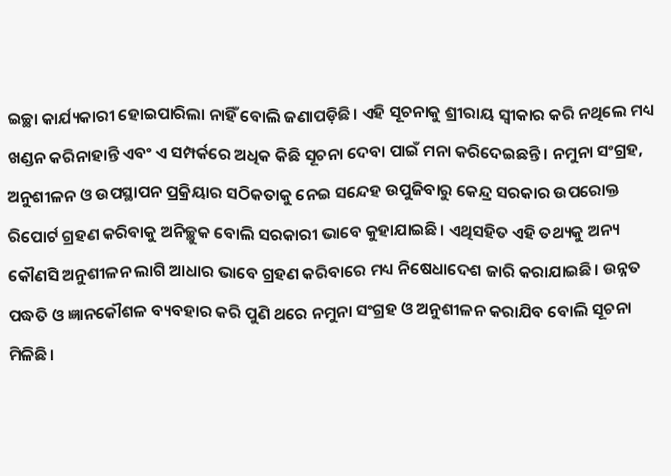ଇଚ୍ଛା କାର୍ଯ୍ୟକାରୀ ହୋଇପାରିଲା ନାହିଁ ବୋଲି ଜଣାପଡ଼ିଛି। ଏହି ସୂଚନାକୁ ଶ୍ରୀରାୟ ସ୍ୱୀକାର କରି ନଥିଲେ ମଧ୍ୟ ଖଣ୍ଡନ କରିନାହାନ୍ତି ଏବଂ ଏ ସମ୍ପର୍କରେ ଅଧିକ କିଛି ସୂଚନା ଦେବା ପାଇଁ ମନା କରିଦେଇଛନ୍ତି। ନମୁନା ସଂଗ୍ରହ, ଅନୁଶୀଳନ ଓ ଉପସ୍ଥାପନ ପ୍ରକ୍ରିୟାର ସଠିକତାକୁ ନେଇ ସନ୍ଦେହ ଉପୁଜିବାରୁ କେନ୍ଦ୍ର ସରକାର ଉପରୋକ୍ତ ରିପୋର୍ଟ ଗ୍ରହଣ କରିବାକୁ ଅନିଚ୍ଛୁକ ବୋଲି ସରକାରୀ ଭାବେ କୁହାଯାଇଛି। ଏଥିସହିତ ଏହି ତଥ୍ୟକୁ ଅନ୍ୟ କୌଣସି ଅନୁଶୀଳନ ଲାଗି ଆଧାର ଭାବେ ଗ୍ରହଣ କରିବାରେ ମଧ୍ୟ ନିଷେଧାଦେଶ ଜାରି କରାଯାଇଛି। ଉନ୍ନତ ପଦ୍ଧତି ଓ ଜ୍ଞାନକୌଶଳ ବ୍ୟବହାର କରି ପୁଣି ଥରେ ନମୁନା ସଂଗ୍ରହ ଓ ଅନୁଶୀଳନ କରାଯିବ ବୋଲି ସୂଚନା ମିଳିଛି।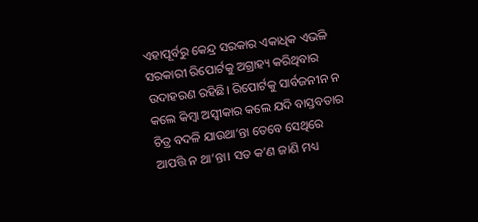ଏହାପୂର୍ବରୁ କେନ୍ଦ୍ର ସରକାର ଏକାଧିକ ଏଭଳି ସରକାରୀ ରିପୋର୍ଟକୁ ଅଗ୍ରାହ୍ୟ କରିଥିବାର ଉଦାହରଣ ରହିଛି। ରିପୋର୍ଟକୁ ସାର୍ବଜନୀନ ନ କଲେ କିମ୍ବା ଅସ୍ୱୀକାର କଲେ ଯଦି ବାସ୍ତବତାର ଚିତ୍ର ବଦଳି ଯାଉଥା’ନ୍ତା ତେବେ ସେଥିରେ ଆପତ୍ତି ନ ଥା’ନ୍ତା। ସତ କ’ଣ ଜାଣି ମଧ୍ୟ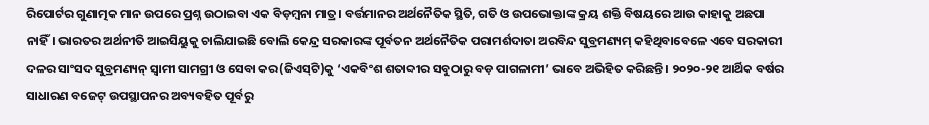ରିପୋର୍ଟର ଗୁଣାତ୍ମକ ମାନ ଉପରେ ପ୍ରଶ୍ନ ଉଠାଇବା ଏକ ବିଡ଼ମ୍ବନା ମାତ୍ର। ବର୍ତ୍ତମାନର ଅର୍ଥନୈତିକ ସ୍ଥିତି, ଗତି ଓ ଉପଭୋକ୍ତାଙ୍କ କ୍ରୟ ଶକ୍ତି ବିଷୟରେ ଆଉ କାହାକୁ ଅଛପା ନାହିଁ। ଭାରତର ଅର୍ଥନୀତି ଆଇସିୟୁକୁ ଚାଲିଯାଇଛି ବୋଲି କେନ୍ଦ୍ର ସରକାରଙ୍କ ପୂର୍ବତନ ଅର୍ଥନୈତିକ ପରାମର୍ଶଦାତା ଅରବିନ୍ଦ ସୁବ୍ରମଣ୍ୟମ୍‍ କହିଥିବାବେଳେ ଏବେ ସରକାରୀ ଦଳର ସାଂସଦ ସୁବ୍ରମଣ୍ୟନ୍‍ ସ୍ୱାମୀ ସାମଗ୍ରୀ ଓ ସେବା କର(ଜିଏସ୍‍ଟି)କୁ ‘ଏକବିଂଶ ଶତାବ୍ଦୀର ସବୁଠାରୁ ବଡ଼ ପାଗଳାମୀ’ ଭାବେ ଅଭିହିତ କରିଛନ୍ତି। ୨୦୨୦-୨୧ ଆର୍ଥିକ ବର୍ଷର ସାଧାରଣ ବଜେଟ୍‍ ଉପସ୍ଥାପନର ଅବ୍ୟବହିତ ପୂର୍ବରୁ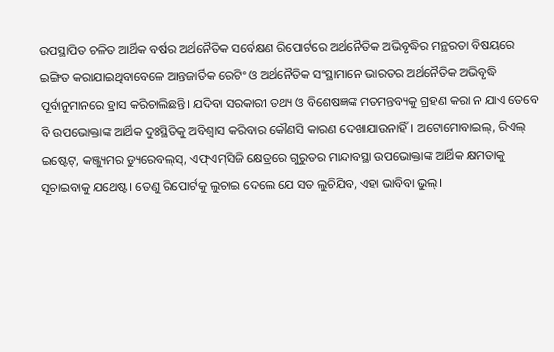ଉପସ୍ଥାପିତ ଚଳିତ ଆର୍ଥିକ ବର୍ଷର ଅର୍ଥନୈତିକ ସର୍ବେକ୍ଷଣ ରିପୋର୍ଟରେ ଅର୍ଥନୈତିକ ଅଭିବୃଦ୍ଧିର ମନ୍ଥରତା ବିଷୟରେ ଇଙ୍ଗିତ କରାଯାଇଥିବାବେଳେ ଆନ୍ତଜାର୍ତିକ ରେଟିଂ ଓ ଅର୍ଥନୈତିକ ସଂସ୍ଥାମାନେ ଭାରତର ଅର୍ଥନୈତିକ ଅଭିବୃଦ୍ଧି ପୂର୍ବାନୁମାନରେ ହ୍ରାସ କରିଚାଲିଛନ୍ତି। ଯଦିବା ସରକାରୀ ତଥ୍ୟ ଓ ବିଶେଷଜ୍ଞଙ୍କ ମତମନ୍ତବ୍ୟକୁ ଗ୍ରହଣ କରା ନ ଯାଏ ତେବେ ବି ଉପଭୋକ୍ତାଙ୍କ ଆର୍ଥିକ ଦୁଃସ୍ଥିତିକୁ ଅବିଶ୍ୱାସ କରିବାର କୌଣସି କାରଣ ଦେଖାଯାଉନାହିଁ। ଅଟୋମୋବାଇଲ୍‍, ରିଏଲ୍‍ ଇଷ୍ଟେଟ୍‍, କଞ୍ଜ୍ୟୁମର ଡ୍ୟୁରେବଲ୍‍ସ୍‍, ଏଫ୍‍ଏମ୍‍ସିଜି କ୍ଷେତ୍ରରେ ଗୁରୁତର ମାନ୍ଦାବସ୍ଥା ଉପଭୋକ୍ତାଙ୍କ ଆର୍ଥିକ କ୍ଷମତାକୁ ସୂଚାଇବାକୁ ଯଥେଷ୍ଟ। ତେଣୁ ରିପୋର୍ଟକୁ ଲୁଚାଇ ଦେଲେ ଯେ ସତ ଲୁଚିଯିବ, ଏହା ଭାବିବା ଭୁଲ୍‍।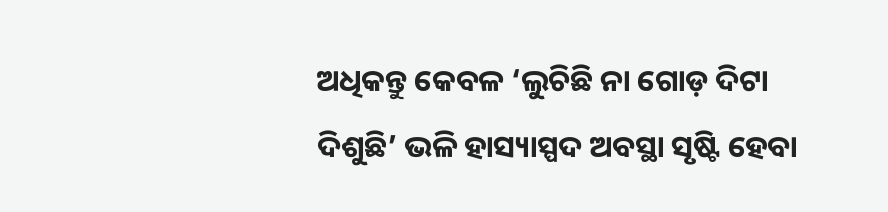ଅଧିକନ୍ତୁ କେବଳ ‘ଲୁଚିଛି ନା ଗୋଡ଼ ଦିଟା ଦିଶୁଛି’ ଭଳି ହାସ୍ୟାସ୍ପଦ ଅବସ୍ଥା ସୃଷ୍ଟି ହେବା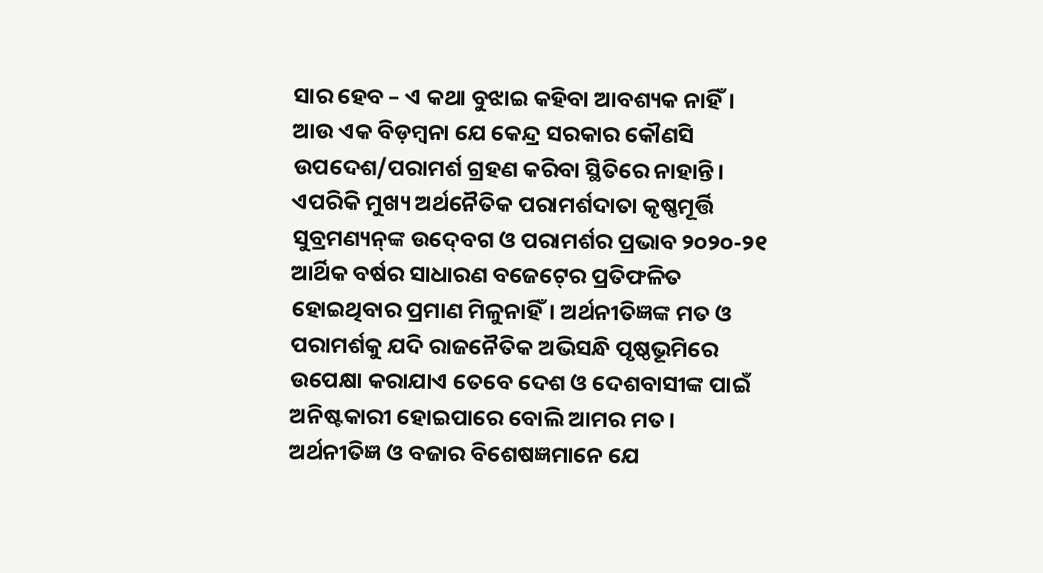ସାର ହେବ – ଏ କଥା ବୁଝାଇ କହିବା ଆବଶ୍ୟକ ନାହିଁ।
ଆଉ ଏକ ବିଡ଼ମ୍ବନା ଯେ କେନ୍ଦ୍ର ସରକାର କୌଣସି ଉପଦେଶ/ପରାମର୍ଶ ଗ୍ରହଣ କରିବା ସ୍ଥିତିରେ ନାହାନ୍ତି। ଏପରିକି ମୁଖ୍ୟ ଅର୍ଥନୈତିକ ପରାମର୍ଶଦାତା କୃଷ୍ଣମୂର୍ତ୍ତି ସୁବ୍ରମଣ୍ୟନ୍‍ଙ୍କ ଉଦ୍‍ବେଗ ଓ ପରାମର୍ଶର ପ୍ରଭାବ ୨୦୨୦-୨୧ ଆର୍ଥିକ ବର୍ଷର ସାଧାରଣ ବଜେଟ୍‍ରେ ପ୍ରତିଫଳିତ ହୋଇଥିବାର ପ୍ରମାଣ ମିଳୁନାହିଁ। ଅର୍ଥନୀତିଜ୍ଞଙ୍କ ମତ ଓ ପରାମର୍ଶକୁ ଯଦି ରାଜନୈତିକ ଅଭିସନ୍ଧି ପୃଷ୍ଠଭୂମିରେ ଉପେକ୍ଷା କରାଯାଏ ତେବେ ଦେଶ ଓ ଦେଶବାସୀଙ୍କ ପାଇଁ ଅନିଷ୍ଟକାରୀ ହୋଇପାରେ ବୋଲି ଆମର ମତ। ଅର୍ଥନୀତିଜ୍ଞ ଓ ବଜାର ବିଶେଷଜ୍ଞମାନେ ଯେ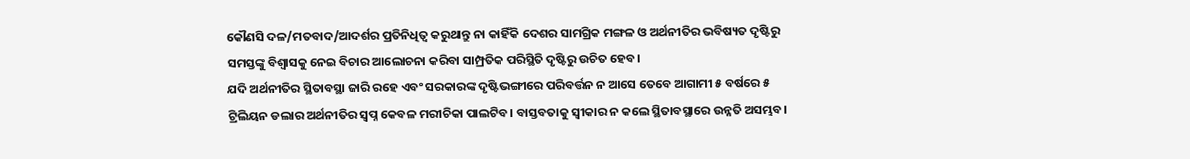କୌଣସି ଦଳ/ମତବାଦ/ଆଦର୍ଶର ପ୍ରତିନିଧିତ୍ୱ କରୁଥାନ୍ତୁ ନା କାହିଁକି ଦେଶର ସାମଗ୍ରିକ ମଙ୍ଗଳ ଓ ଅର୍ଥନୀତିର ଭବିଷ୍ୟତ ଦୃଷ୍ଟିରୁ ସମସ୍ତଙ୍କୁ ବିଶ୍ୱାସକୁ ନେଇ ବିଚାର ଆଲୋଚନା କରିବା ସାମ୍ପ୍ରତିକ ପରିସ୍ଥିତି ଦୃଷ୍ଟିରୁ ଉଚିତ ହେବ।
ଯଦି ଅର୍ଥନୀତିର ସ୍ଥିତାବସ୍ଥା ଜାରି ରହେ ଏବଂ ସରକାରଙ୍କ ଦୃଷ୍ଟିଭଙ୍ଗୀରେ ପରିବର୍ତ୍ତନ ନ ଆସେ ତେବେ ଆଗାମୀ ୫ ବର୍ଷରେ ୫ ଟ୍ରିଲିୟନ ଡଲାର ଅର୍ଥନୀତିର ସ୍ୱପ୍ନ କେବଳ ମରୀଚିକା ପାଲଟିବ। ବାସ୍ତବତାକୁ ସ୍ୱୀକାର ନ କଲେ ସ୍ଥିତାବସ୍ଥାରେ ଉନ୍ନତି ଅସମ୍ଭବ।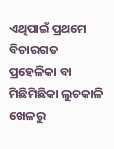ଏଥିପାଇଁ ପ୍ରଥମେ ବିଚାରଗତ ପ୍ରହେଳିକା ବା ମିଛିମିଛିକା ଲୁଚକାଳି ଖେଳରୁ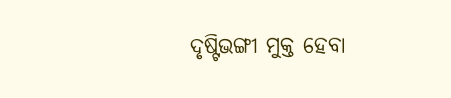ଦୃଷ୍ଟିଭଙ୍ଗୀ ମୁକ୍ତ ହେବା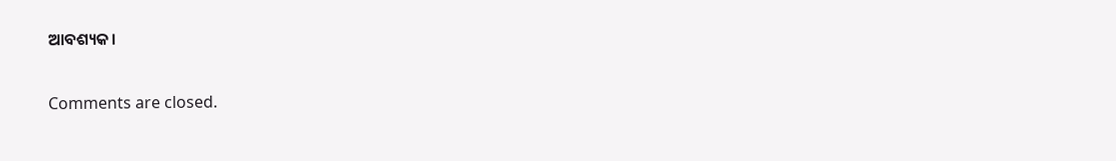ଆବଶ୍ୟକ।

Comments are closed.